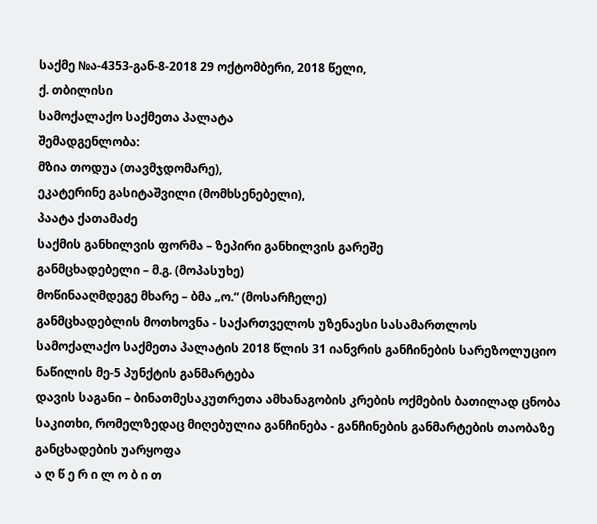საქმე №ა-4353-გან-8-2018 29 ოქტომბერი, 2018 წელი,
ქ. თბილისი
სამოქალაქო საქმეთა პალატა
შემადგენლობა:
მზია თოდუა (თავმჯდომარე),
ეკატერინე გასიტაშვილი (მომხსენებელი),
პაატა ქათამაძე
საქმის განხილვის ფორმა – ზეპირი განხილვის გარეშე
განმცხადებელი – მ.გ. (მოპასუხე)
მოწინააღმდეგე მხარე – ბმა „ო.“ (მოსარჩელე)
განმცხადებლის მოთხოვნა - საქართველოს უზენაესი სასამართლოს სამოქალაქო საქმეთა პალატის 2018 წლის 31 იანვრის განჩინების სარეზოლუციო ნაწილის მე-5 პუნქტის განმარტება
დავის საგანი – ბინათმესაკუთრეთა ამხანაგობის კრების ოქმების ბათილად ცნობა
საკითხი, რომელზედაც მიღებულია განჩინება - განჩინების განმარტების თაობაზე განცხადების უარყოფა
ა ღ წ ე რ ი ლ ო ბ ი თ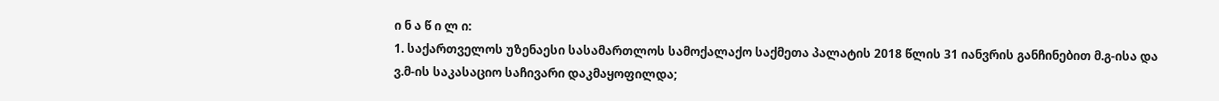ი ნ ა წ ი ლ ი:
1. საქართველოს უზენაესი სასამართლოს სამოქალაქო საქმეთა პალატის 2018 წლის 31 იანვრის განჩინებით მ.გ-ისა და ვ.მ-ის საკასაციო საჩივარი დაკმაყოფილდა;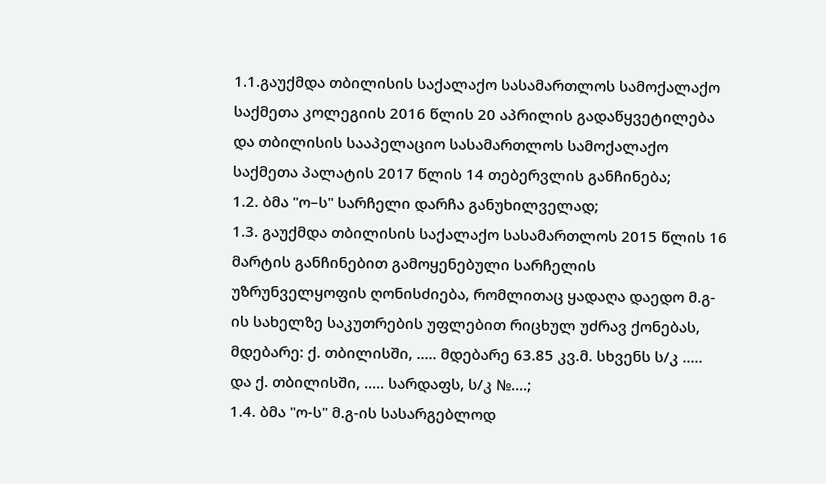1.1.გაუქმდა თბილისის საქალაქო სასამართლოს სამოქალაქო საქმეთა კოლეგიის 2016 წლის 20 აპრილის გადაწყვეტილება და თბილისის სააპელაციო სასამართლოს სამოქალაქო საქმეთა პალატის 2017 წლის 14 თებერვლის განჩინება;
1.2. ბმა "ო–ს" სარჩელი დარჩა განუხილველად;
1.3. გაუქმდა თბილისის საქალაქო სასამართლოს 2015 წლის 16 მარტის განჩინებით გამოყენებული სარჩელის უზრუნველყოფის ღონისძიება, რომლითაც ყადაღა დაედო მ.გ-ის სახელზე საკუთრების უფლებით რიცხულ უძრავ ქონებას, მდებარე: ქ. თბილისში, ..... მდებარე 63.85 კვ.მ. სხვენს ს/კ ..... და ქ. თბილისში, ..... სარდაფს, ს/კ №....;
1.4. ბმა "ო-ს" მ.გ-ის სასარგებლოდ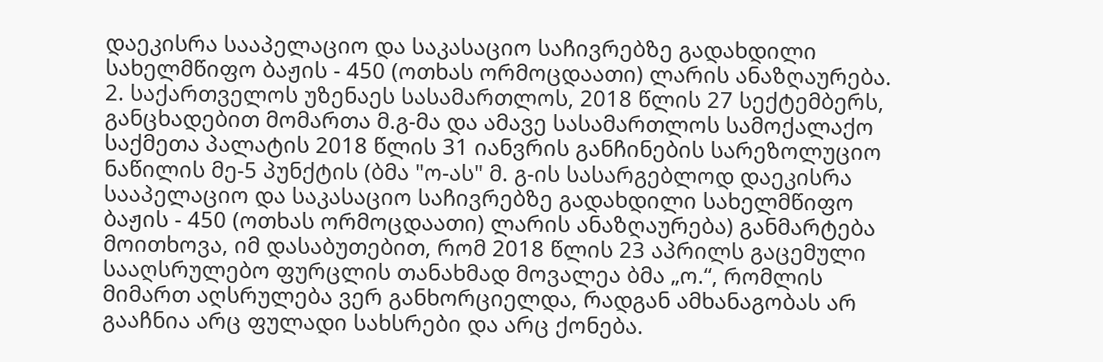დაეკისრა სააპელაციო და საკასაციო საჩივრებზე გადახდილი სახელმწიფო ბაჟის - 450 (ოთხას ორმოცდაათი) ლარის ანაზღაურება.
2. საქართველოს უზენაეს სასამართლოს, 2018 წლის 27 სექტემბერს, განცხადებით მომართა მ.გ-მა და ამავე სასამართლოს სამოქალაქო საქმეთა პალატის 2018 წლის 31 იანვრის განჩინების სარეზოლუციო ნაწილის მე-5 პუნქტის (ბმა "ო-ას" მ. გ-ის სასარგებლოდ დაეკისრა სააპელაციო და საკასაციო საჩივრებზე გადახდილი სახელმწიფო ბაჟის - 450 (ოთხას ორმოცდაათი) ლარის ანაზღაურება) განმარტება მოითხოვა, იმ დასაბუთებით, რომ 2018 წლის 23 აპრილს გაცემული სააღსრულებო ფურცლის თანახმად მოვალეა ბმა „ო.“, რომლის მიმართ აღსრულება ვერ განხორციელდა, რადგან ამხანაგობას არ გააჩნია არც ფულადი სახსრები და არც ქონება.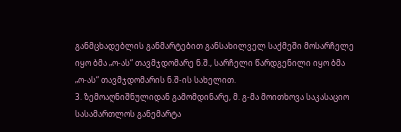განმცხადებლის განმარტებით განსახილველ საქმეში მოსარჩელე იყო ბმა „ო-ას“ თავმჯდომარე ნ.შ., სარჩელი წარდგენილი იყო ბმა „ო-ას“ თავმჯდომარის ნ.შ-ის სახელით.
3. ზემოაღნიშნულიდან გამომდინარე, მ. გ-მა მოითხოვა საკასაციო სასამართლოს განემარტა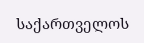საქართველოს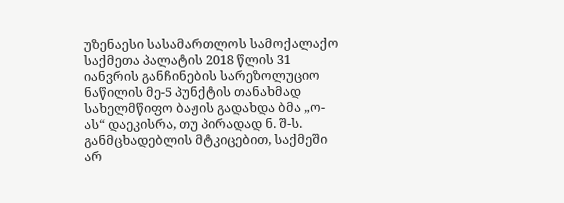უზენაესი სასამართლოს სამოქალაქო საქმეთა პალატის 2018 წლის 31 იანვრის განჩინების სარეზოლუციო ნაწილის მე-5 პუნქტის თანახმად სახელმწიფო ბაჟის გადახდა ბმა „ო-ას“ დაეკისრა, თუ პირადად ნ. შ-ს. განმცხადებლის მტკიცებით, საქმეში არ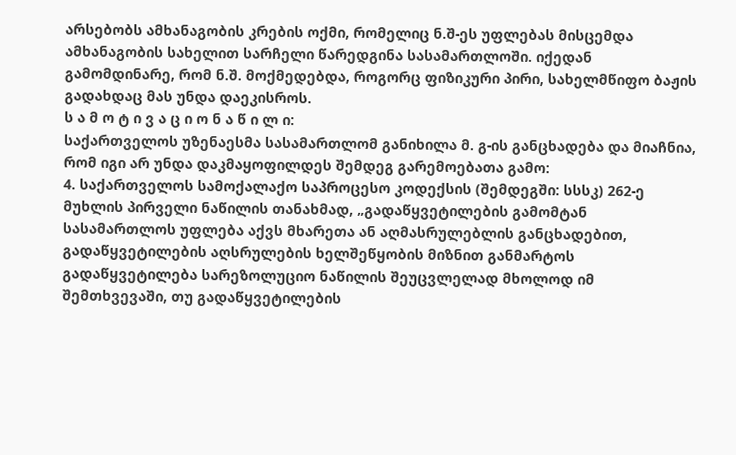არსებობს ამხანაგობის კრების ოქმი, რომელიც ნ.შ-ეს უფლებას მისცემდა ამხანაგობის სახელით სარჩელი წარედგინა სასამართლოში. იქედან გამომდინარე, რომ ნ.შ. მოქმედებდა, როგორც ფიზიკური პირი, სახელმწიფო ბაჟის გადახდაც მას უნდა დაეკისროს.
ს ა მ ო ტ ი ვ ა ც ი ო ნ ა წ ი ლ ი:
საქართველოს უზენაესმა სასამართლომ განიხილა მ. გ-ის განცხადება და მიაჩნია, რომ იგი არ უნდა დაკმაყოფილდეს შემდეგ გარემოებათა გამო:
4. საქართველოს სამოქალაქო საპროცესო კოდექსის (შემდეგში: სსსკ) 262-ე მუხლის პირველი ნაწილის თანახმად, „გადაწყვეტილების გამომტან სასამართლოს უფლება აქვს მხარეთა ან აღმასრულებლის განცხადებით, გადაწყვეტილების აღსრულების ხელშეწყობის მიზნით განმარტოს გადაწყვეტილება სარეზოლუციო ნაწილის შეუცვლელად მხოლოდ იმ შემთხვევაში, თუ გადაწყვეტილების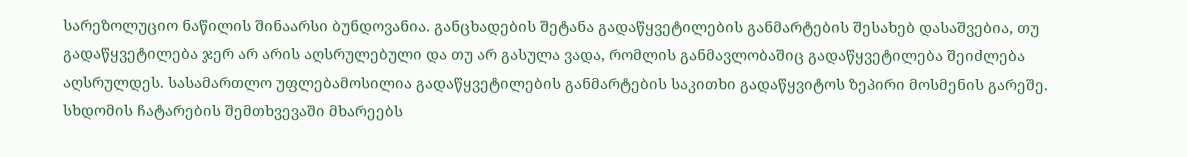სარეზოლუციო ნაწილის შინაარსი ბუნდოვანია. განცხადების შეტანა გადაწყვეტილების განმარტების შესახებ დასაშვებია, თუ გადაწყვეტილება ჯერ არ არის აღსრულებული და თუ არ გასულა ვადა, რომლის განმავლობაშიც გადაწყვეტილება შეიძლება აღსრულდეს. სასამართლო უფლებამოსილია გადაწყვეტილების განმარტების საკითხი გადაწყვიტოს ზეპირი მოსმენის გარეშე. სხდომის ჩატარების შემთხვევაში მხარეებს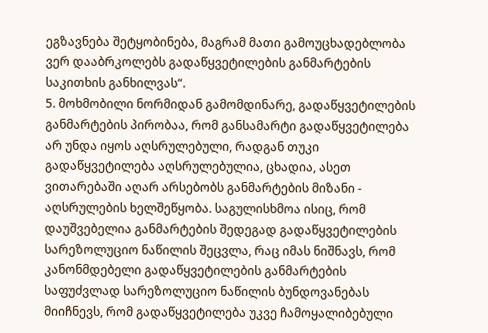ეგზავნება შეტყობინება, მაგრამ მათი გამოუცხადებლობა ვერ დააბრკოლებს გადაწყვეტილების განმარტების საკითხის განხილვას“.
5. მოხმობილი ნორმიდან გამომდინარე, გადაწყვეტილების განმარტების პირობაა, რომ განსამარტი გადაწყვეტილება არ უნდა იყოს აღსრულებული, რადგან თუკი გადაწყვეტილება აღსრულებულია, ცხადია, ასეთ ვითარებაში აღარ არსებობს განმარტების მიზანი - აღსრულების ხელშეწყობა. საგულისხმოა ისიც, რომ დაუშვებელია განმარტების შედეგად გადაწყვეტილების სარეზოლუციო ნაწილის შეცვლა, რაც იმას ნიშნავს, რომ კანონმდებელი გადაწყვეტილების განმარტების საფუძვლად სარეზოლუციო ნაწილის ბუნდოვანებას მიიჩნევს, რომ გადაწყვეტილება უკვე ჩამოყალიბებული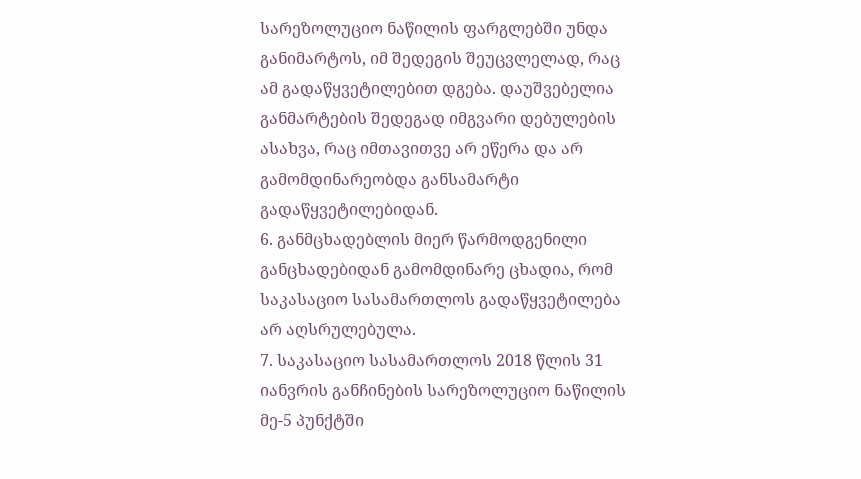სარეზოლუციო ნაწილის ფარგლებში უნდა განიმარტოს, იმ შედეგის შეუცვლელად, რაც ამ გადაწყვეტილებით დგება. დაუშვებელია განმარტების შედეგად იმგვარი დებულების ასახვა, რაც იმთავითვე არ ეწერა და არ გამომდინარეობდა განსამარტი გადაწყვეტილებიდან.
6. განმცხადებლის მიერ წარმოდგენილი განცხადებიდან გამომდინარე ცხადია, რომ საკასაციო სასამართლოს გადაწყვეტილება არ აღსრულებულა.
7. საკასაციო სასამართლოს 2018 წლის 31 იანვრის განჩინების სარეზოლუციო ნაწილის მე-5 პუნქტში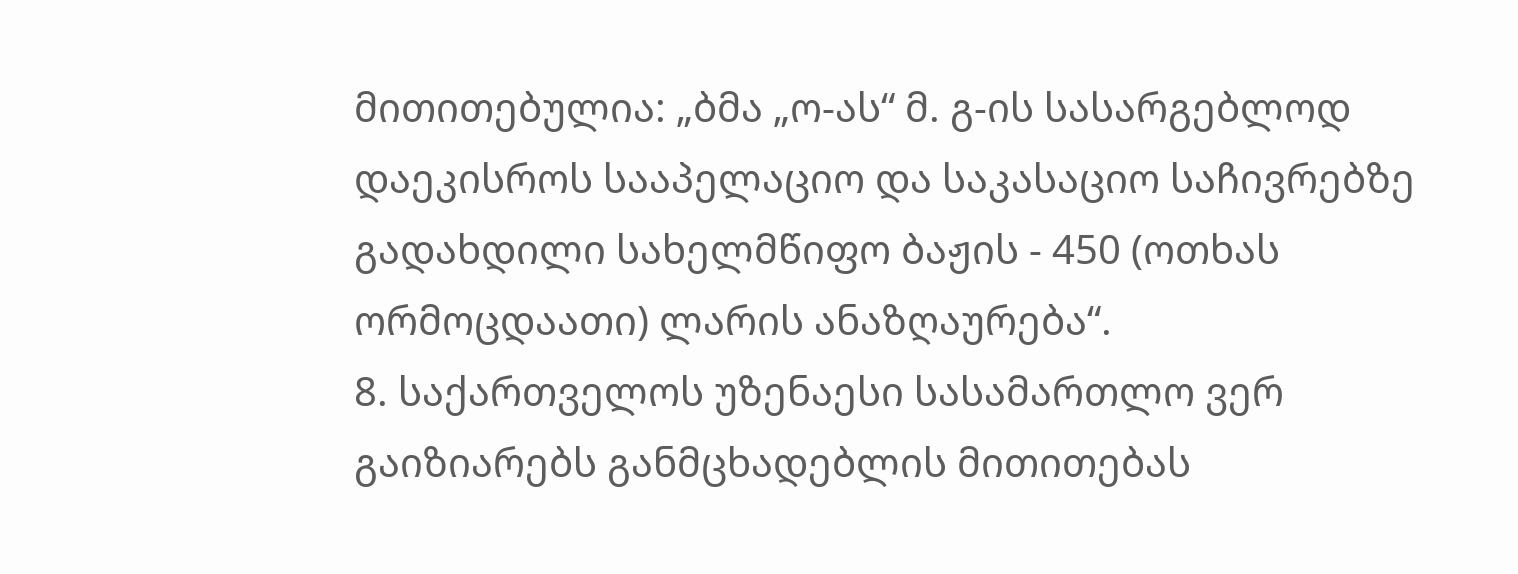მითითებულია: „ბმა „ო-ას“ მ. გ-ის სასარგებლოდ დაეკისროს სააპელაციო და საკასაციო საჩივრებზე გადახდილი სახელმწიფო ბაჟის - 450 (ოთხას ორმოცდაათი) ლარის ანაზღაურება“.
8. საქართველოს უზენაესი სასამართლო ვერ გაიზიარებს განმცხადებლის მითითებას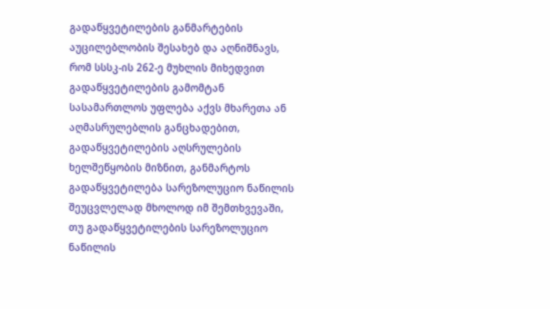გადაწყვეტილების განმარტების აუცილებლობის შესახებ და აღნიშნავს, რომ სსსკ-ის 262-ე მუხლის მიხედვით გადაწყვეტილების გამომტან სასამართლოს უფლება აქვს მხარეთა ან აღმასრულებლის განცხადებით, გადაწყვეტილების აღსრულების ხელშეწყობის მიზნით, განმარტოს გადაწყვეტილება სარეზოლუციო ნაწილის შეუცვლელად მხოლოდ იმ შემთხვევაში, თუ გადაწყვეტილების სარეზოლუციო ნაწილის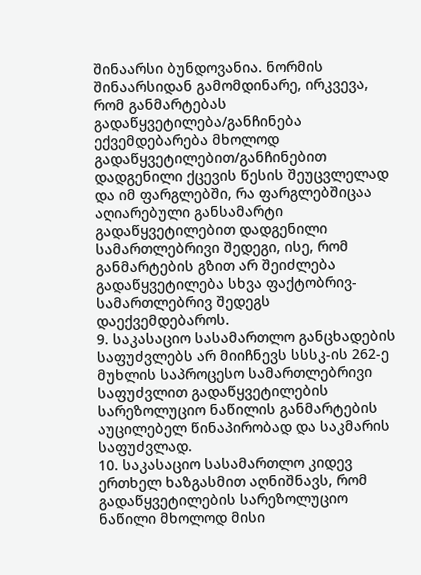შინაარსი ბუნდოვანია. ნორმის შინაარსიდან გამომდინარე, ირკვევა, რომ განმარტებას გადაწყვეტილება/განჩინება ექვემდებარება მხოლოდ გადაწყვეტილებით/განჩინებით დადგენილი ქცევის წესის შეუცვლელად და იმ ფარგლებში, რა ფარგლებშიცაა აღიარებული განსამარტი გადაწყვეტილებით დადგენილი სამართლებრივი შედეგი, ისე, რომ განმარტების გზით არ შეიძლება გადაწყვეტილება სხვა ფაქტობრივ-სამართლებრივ შედეგს დაექვემდებაროს.
9. საკასაციო სასამართლო განცხადების საფუძვლებს არ მიიჩნევს სსსკ-ის 262-ე მუხლის საპროცესო სამართლებრივი საფუძვლით გადაწყვეტილების სარეზოლუციო ნაწილის განმარტების აუცილებელ წინაპირობად და საკმარის საფუძვლად.
10. საკასაციო სასამართლო კიდევ ერთხელ ხაზგასმით აღნიშნავს, რომ გადაწყვეტილების სარეზოლუციო ნაწილი მხოლოდ მისი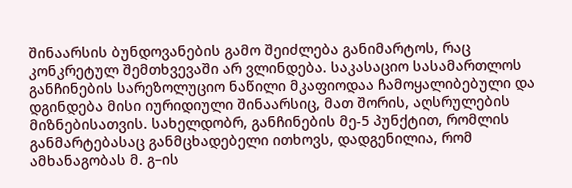შინაარსის ბუნდოვანების გამო შეიძლება განიმარტოს, რაც კონკრეტულ შემთხვევაში არ ვლინდება. საკასაციო სასამართლოს განჩინების სარეზოლუციო ნაწილი მკაფიოდაა ჩამოყალიბებული და დგინდება მისი იურიდიული შინაარსიც, მათ შორის, აღსრულების მიზნებისათვის. სახელდობრ, განჩინების მე-5 პუნქტით, რომლის განმარტებასაც განმცხადებელი ითხოვს, დადგენილია, რომ ამხანაგობას მ. გ–ის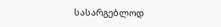სასარგებლოდ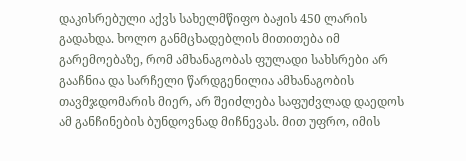დაკისრებული აქვს სახელმწიფო ბაჟის 450 ლარის გადახდა. ხოლო განმცხადებლის მითითება იმ გარემოებაზე, რომ ამხანაგობას ფულადი სახსრები არ გააჩნია და სარჩელი წარდგენილია ამხანაგობის თავმჯდომარის მიერ, არ შეიძლება საფუძვლად დაედოს ამ განჩინების ბუნდოვნად მიჩნევას. მით უფრო, იმის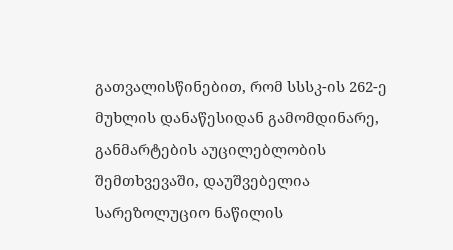გათვალისწინებით, რომ სსსკ-ის 262-ე მუხლის დანაწესიდან გამომდინარე, განმარტების აუცილებლობის შემთხვევაში, დაუშვებელია სარეზოლუციო ნაწილის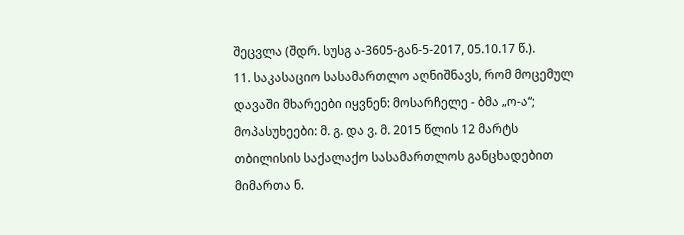შეცვლა (შდრ. სუსგ ა-3605-გან-5-2017, 05.10.17 წ.).
11. საკასაციო სასამართლო აღნიშნავს, რომ მოცემულ დავაში მხარეები იყვნენ: მოსარჩელე - ბმა „ო-ა“; მოპასუხეები: მ. გ. და ვ. მ. 2015 წლის 12 მარტს თბილისის საქალაქო სასამართლოს განცხადებით მიმართა ნ.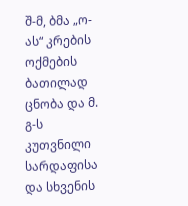შ-მ, ბმა „ო-ას“ კრების ოქმების ბათილად ცნობა და მ. გ-ს კუთვნილი სარდაფისა და სხვენის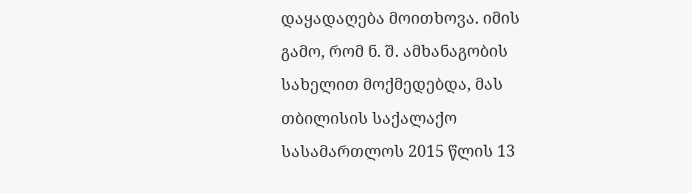დაყადაღება მოითხოვა. იმის გამო, რომ ნ. შ. ამხანაგობის სახელით მოქმედებდა, მას თბილისის საქალაქო სასამართლოს 2015 წლის 13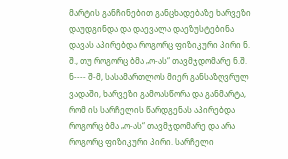მარტის განჩინებით განცხადებაზე ხარვეზი დაუდგინდა და დაევალა დაეზუსტებინა დავას აპირებდა როგორც ფიზიკური პირი ნ. შ., თუ როგორც ბმა „ო-ას“ თავმჯდომარე ნ.შ. ნ---- შ-მ, სასამართლოს მიერ განსაზღვრულ ვადაში, ხარვეზი გამოასწორა და განმარტა, რომ ის სარჩელის წარდგენას აპირებდა როგორც ბმა „ო-ას“ თავმჯდომარე და არა როგორც ფიზიკური პირი. სარჩელი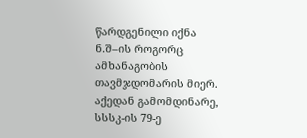წარდგენილი იქნა ნ.შ–ის როგორც ამხანაგობის თავმჯდომარის მიერ. აქედან გამომდინარე, სსსკ-ის 79-ე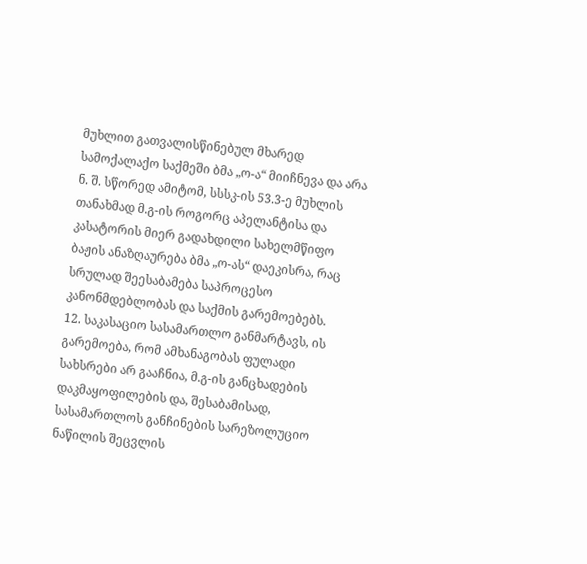მუხლით გათვალისწინებულ მხარედ სამოქალაქო საქმეში ბმა „ო-ა“ მიიჩნევა და არა ნ. შ. სწორედ ამიტომ, სსსკ-ის 53.3-ე მუხლის თანახმად მ.გ-ის როგორც აპელანტისა და კასატორის მიერ გადახდილი სახელმწიფო ბაჟის ანაზღაურება ბმა „ო-ას“ დაეკისრა, რაც სრულად შეესაბამება საპროცესო კანონმდებლობას და საქმის გარემოებებს.
12. საკასაციო სასამართლო განმარტავს, ის გარემოება, რომ ამხანაგობას ფულადი სახსრები არ გააჩნია, მ.გ-ის განცხადების დაკმაყოფილების და, შესაბამისად, სასამართლოს განჩინების სარეზოლუციო ნაწილის შეცვლის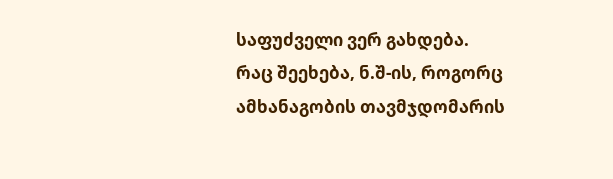საფუძველი ვერ გახდება. რაც შეეხება, ნ.შ-ის, როგორც ამხანაგობის თავმჯდომარის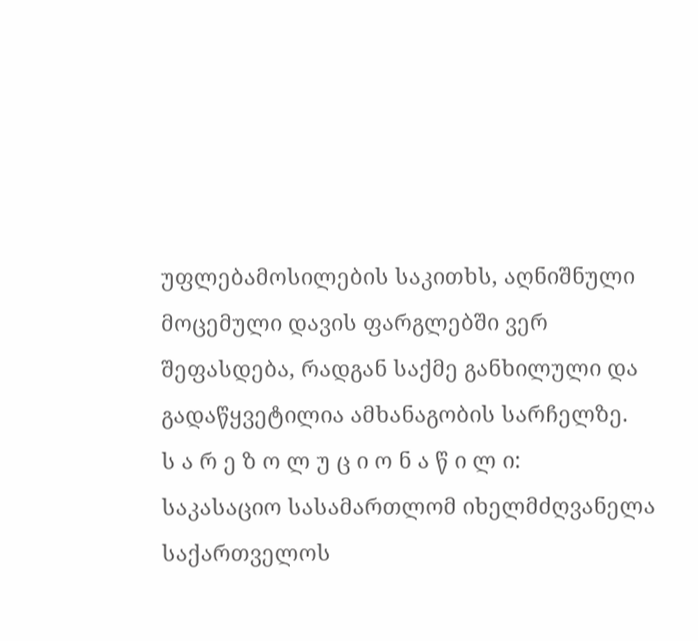უფლებამოსილების საკითხს, აღნიშნული მოცემული დავის ფარგლებში ვერ შეფასდება, რადგან საქმე განხილული და გადაწყვეტილია ამხანაგობის სარჩელზე.
ს ა რ ე ზ ო ლ უ ც ი ო ნ ა წ ი ლ ი:
საკასაციო სასამართლომ იხელმძღვანელა საქართველოს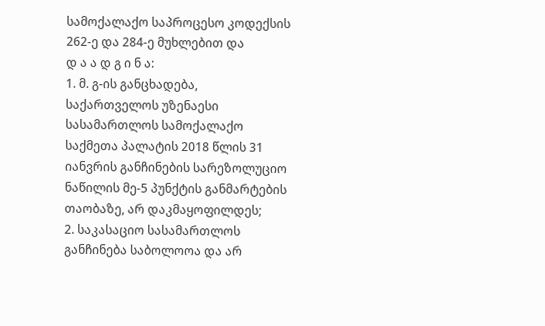სამოქალაქო საპროცესო კოდექსის 262-ე და 284-ე მუხლებით და
დ ა ა დ გ ი ნ ა:
1. მ. გ-ის განცხადება, საქართველოს უზენაესი სასამართლოს სამოქალაქო საქმეთა პალატის 2018 წლის 31 იანვრის განჩინების სარეზოლუციო ნაწილის მე-5 პუნქტის განმარტების თაობაზე, არ დაკმაყოფილდეს;
2. საკასაციო სასამართლოს განჩინება საბოლოოა და არ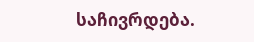საჩივრდება.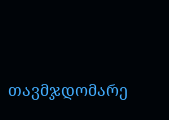თავმჯდომარე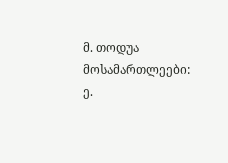მ. თოდუა
მოსამართლეები: ე.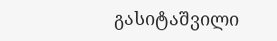გასიტაშვილი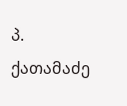პ. ქათამაძე